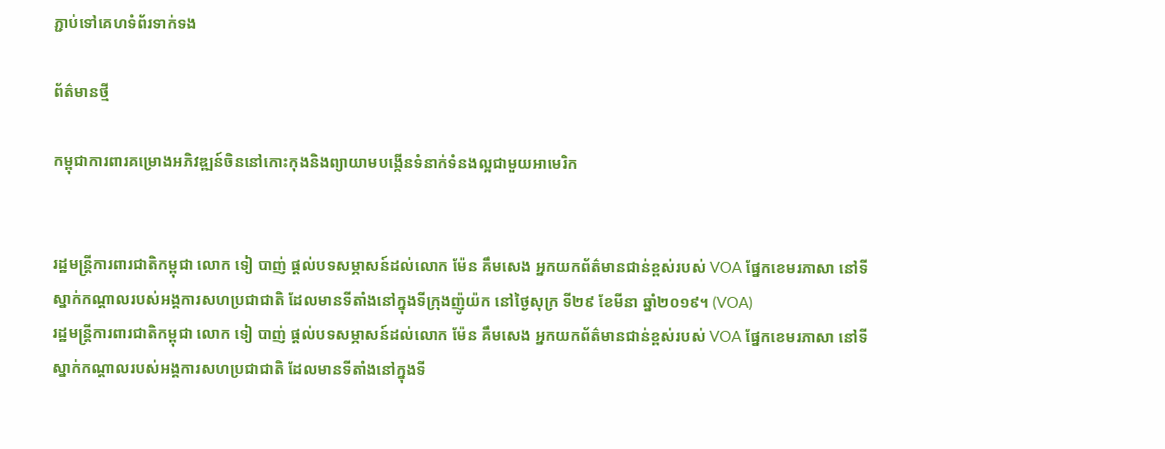ភ្ជាប់ទៅគេហទំព័រទាក់ទង

ព័ត៌មានថ្មី

កម្ពុជាការពារគម្រោងអភិវឌ្ឍន៍ចិននៅកោះកុងនិងព្យាយាមបង្កើនទំនាក់ទំនងល្អជាមួយអាមេរិក


រដ្ឋមន្ត្រីការពារជាតិកម្ពុជា លោក ទៀ បាញ់ ផ្តល់បទសម្ភាសន៍ដល់លោក ម៉ែន គឹមសេង អ្នកយកព័ត៌មានជាន់ខ្ពស់របស់ VOA ផ្នែកខេមរភាសា នៅទីស្នាក់កណ្តាលរបស់អង្គការសហប្រជាជាតិ ដែលមានទីតាំងនៅក្នុងទីក្រុងញ៉ូយ៉ក នៅថ្ងៃសុក្រ ទី២៩ ខែមីនា ឆ្នាំ២០១៩។ (VOA)
រដ្ឋមន្ត្រីការពារជាតិកម្ពុជា លោក ទៀ បាញ់ ផ្តល់បទសម្ភាសន៍ដល់លោក ម៉ែន គឹមសេង អ្នកយកព័ត៌មានជាន់ខ្ពស់របស់ VOA ផ្នែកខេមរភាសា នៅទីស្នាក់កណ្តាលរបស់អង្គការសហប្រជាជាតិ ដែលមានទីតាំងនៅក្នុងទី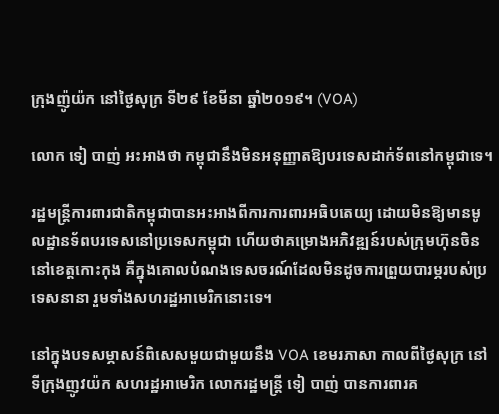ក្រុងញ៉ូយ៉ក នៅថ្ងៃសុក្រ ទី២៩ ខែមីនា ឆ្នាំ២០១៩។ (VOA)

លោក ទៀ បាញ់ អះអាងថា កម្ពុជានឹងមិនអនុញ្ញាតឱ្យបរទេសដាក់ទ័ពនៅកម្ពុជាទេ។

រដ្ឋមន្ត្រីការពារជាតិកម្ពុជាបានអះអាងពីការការពារអធិបតេយ្យ ដោយមិនឱ្យមានមូលដ្ឋានទ័ពបរទេសនៅប្រទេសកម្ពុជា ហើយថាគម្រោងអភិវឌ្ឍន៍របស់ក្រុមហ៊ុនចិននៅខេត្តកោះកុង គឺក្នុងគោលបំណងទេសចរណ៍ដែលមិនដូចការព្រួយបារម្ភរបស់ប្រទេសនានា រួមទាំងសហរដ្ឋអាមេរិកនោះទេ។

នៅក្នុងបទសម្ភាសន៍ពិសេសមួយជាមួយនឹង VOA ខេមរភាសា កាលពីថ្ងៃសុក្រ នៅទីក្រុងញូវយ៉ក សហរដ្ឋអាមេរិក លោករដ្ឋមន្ត្រី ទៀ បាញ់ បានការពារគ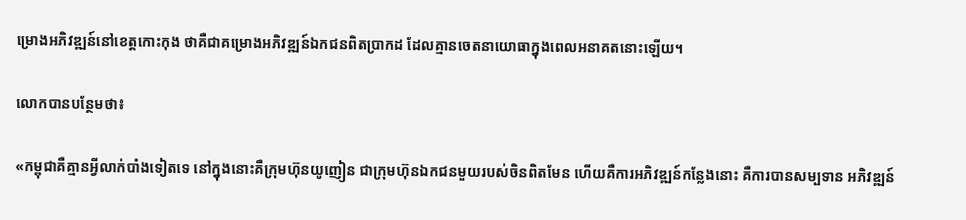ម្រោងអភិវឌ្ឍន៍នៅខេត្តកោះកុង ថាគឺជាគម្រោងអភិវឌ្ឍន៍ឯកជនពិតប្រាកដ ដែលគ្មានចេតនាយោធាក្នុងពេលអនាគតនោះឡើយ។

លោកបានបន្ថែមថា៖

«កម្ពុជាគឺគ្មានអ្វីលាក់បាំងទៀតទេ នៅក្នុងនោះគឺក្រុមហ៊ុនយូញៀន ជាក្រុមហ៊ុនឯកជនមួយរបស់ចិនពិតមែន ហើយគឺការអភិវឌ្ឍន៍កន្លែងនោះ គឺការបានសម្បទាន អភិវឌ្ឍន៍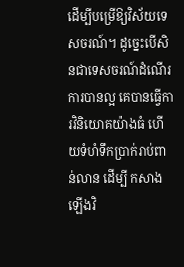ដើម្បីបម្រើឱ្យវិស័យទេសចរណ៍។ ដូច្នេះបើសិនជាទេសចរណ៍ដំណើរការបានល្អ គេបានធ្វើការវិនិយោគយ៉ាងធំ ហើយទំហំទឹកប្រាក់រាប់ពាន់លាន ដើម្បី កសាងឡើងវិ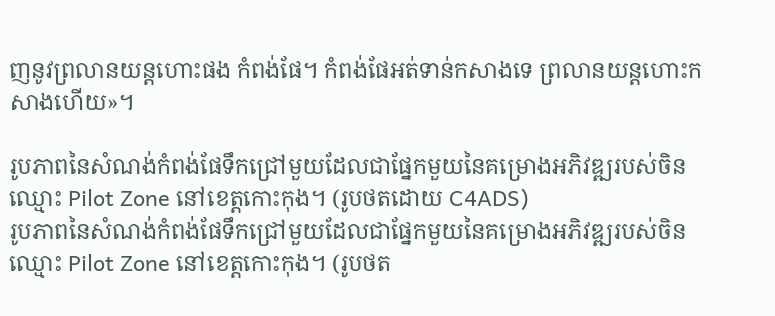ញនូវព្រលានយន្តហោះផង កំពង់ផែ។ កំពង់ផែអត់ទាន់កសាងទេ ព្រលានយន្តហោះកសាងហើយ‍»។

រូបភាពនៃសំណង់កំពង់ផែទឹកជ្រៅមួយដែលជាផ្នែកមួយនៃគម្រោងអភិវឌ្ឍរបស់ចិនឈ្មោះ Pilot Zone នៅខេត្តកោះកុង។ (រូបថតដោយ C4ADS)
រូបភាពនៃសំណង់កំពង់ផែទឹកជ្រៅមួយដែលជាផ្នែកមួយនៃគម្រោងអភិវឌ្ឍរបស់ចិនឈ្មោះ Pilot Zone នៅខេត្តកោះកុង។ (រូបថត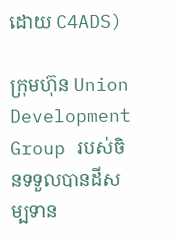ដោយ C4ADS)

ក្រុមហ៊ុន Union Development Group របស់ចិនទទួលបានដីសម្បទាន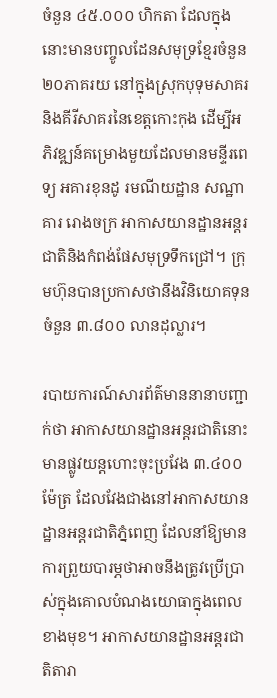ចំនួន ៤៥.០០០ ហិកតា ដែលក្នុងនោះមានបញ្ចូលដែនសមុទ្រខ្មែរចំនួន ២០ភាគរយ នៅក្នុងស្រុកបុទុមសាគរ និងគីរីសាគរនៃខេត្តកោះកុង ដើម្បីអភិវឌ្ឍន៍គម្រោងមួយដែលមានមន្ទីរពេទ្យ អគារខុនដូ រមណីយដ្ឋាន សណ្ឋាគារ រោងចក្រ អាកាសយានដ្ឋានអន្តរជាតិនិងកំពង់ផែសមុទ្រទឹកជ្រៅ។ ក្រុមហ៊ុនបានប្រកាសថានឹងវិនិយោគទុនចំនួន ៣.៨០០ លានដុល្លារ។

របាយការណ៍សារព័ត៌មាននានាបញ្ជាក់ថា អាកាសយានដ្ឋានអន្តរជាតិនោះមានផ្លូវយន្តហោះចុះប្រវែង ៣.៤០០ម៉ែត្រ ដែលវែងជាងនៅអាកាសយានដ្ឋានអន្តរជាតិភ្នំពេញ ដែលនាំឱ្យមានការព្រួយបារម្ភថាអាចនឹងត្រូវប្រើប្រាស់ក្នុងគោលបំណងយោធាក្នុងពេលខាងមុខ។ អាកាសយានដ្ឋានអន្តរជាតិតារា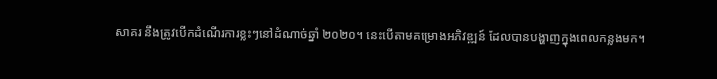សាគរ នឹងត្រូវបើកដំណើរការខ្លះៗនៅដំណាច់ឆ្នាំ ២០២០។ នេះបើតាមគម្រោងអភិវឌ្ឍន៍ ដែលបានបង្ហាញក្នុងពេលកន្លងមក។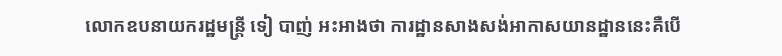លោកឧបនាយករដ្ឋមន្ត្រី ទៀ បាញ់ អះអាងថា ការដ្ឋានសាងសង់អាកាសយានដ្ឋាននេះគឺបើ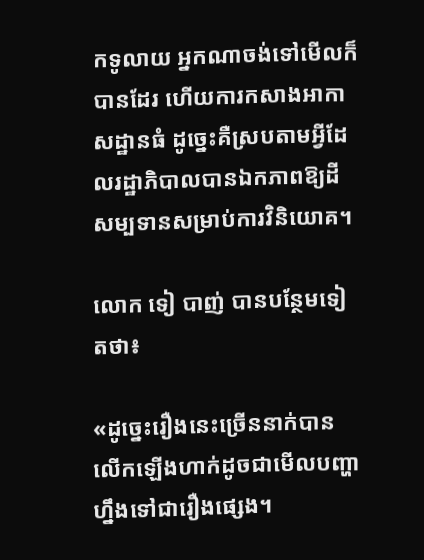កទូលាយ អ្នកណាចង់ទៅមើលក៏បានដែរ ហើយការកសាងអាកាសដ្ឋានធំ ដូច្នេះគឺស្របតាមអ្វីដែលរដ្ឋាភិបាលបានឯកភាពឱ្យដីសម្បទានសម្រាប់ការវិនិយោគ‍។

លោក ទៀ បាញ់ បានបន្ថែមទៀតថា៖

«ដូច្នេះរឿងនេះច្រើននាក់បានលើកឡើងហាក់ដូចជាមើលបញ្ហាហ្នឹងទៅជារឿងផ្សេង។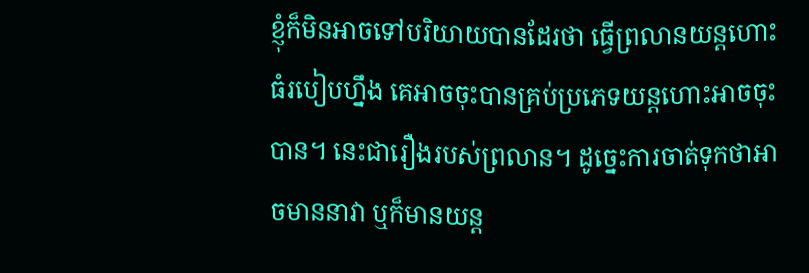ខ្ញុំក៏មិនអាចទៅបរិយាយបានដែរថា ធ្វើព្រលានយន្តហោះធំរបៀបហ្នឹង គេអាចចុះបានគ្រប់ប្រភេទយន្តហោះអាចចុះបាន។ នេះជារឿងរបស់ព្រលាន។ ដូច្នេះការចាត់ទុកថាអាចមាននាវា ឬក៏មានយន្ត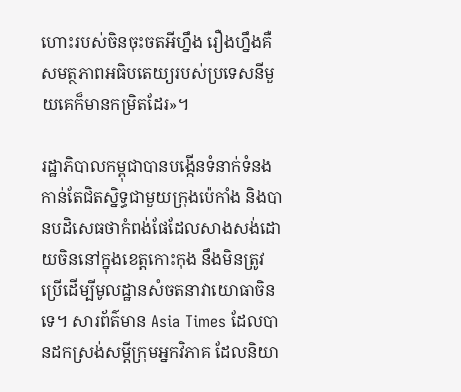ហោះរបស់ចិនចុះចតអីហ្នឹង រឿងហ្នឹងគឺសមត្ថភាពអធិបតេយ្យរបស់ប្រទេសនីមួយគេក៏មានកម្រិតដែរ‍»។

រដ្ឋាភិបាលកម្ពុជាបានបង្កើនទំនាក់ទំនងកាន់តែជិតស្និទ្ធជាមួយក្រុងប៉េកាំង និងបានបដិសេធថាកំពង់ផែដែលសាងសង់ដោយចិននៅក្នុងខេត្តកោះកុង នឹងមិនត្រូវប្រើដើម្បីមូលដ្ឋានសំចតនាវាយោធាចិនទេ។ សារព័ត៌មាន Asia Times ដែលបានដកស្រង់សម្តីក្រុមអ្នកវិភាគ ដែលនិយា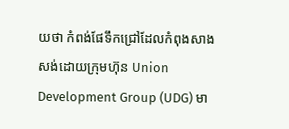យថា កំពង់ផែទឹកជ្រៅដែលកំពុងសាងសង់ដោយក្រុមហ៊ុន Union Development Group (UDG) មា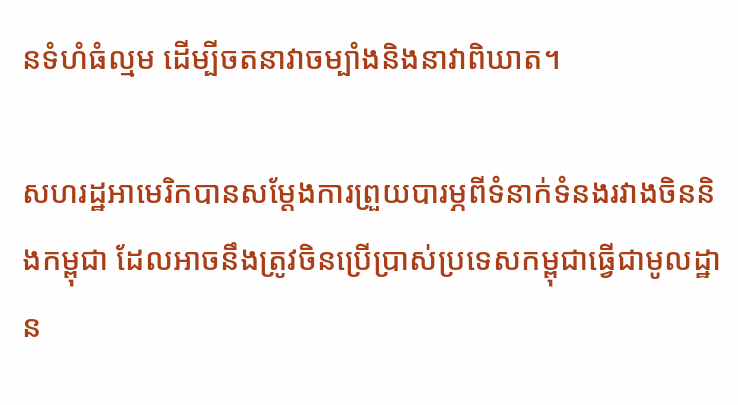នទំហំធំល្មម ដើម្បីចតនាវាចម្បាំងនិងនាវាពិឃាត។

សហរដ្ឋអាមេរិកបានសម្តែងការព្រួយបារម្ភពីទំនាក់ទំនងរវាងចិននិងកម្ពុជា ដែលអាចនឹងត្រូវចិនប្រើប្រាស់ប្រទេសកម្ពុជាធ្វើជាមូលដ្ឋាន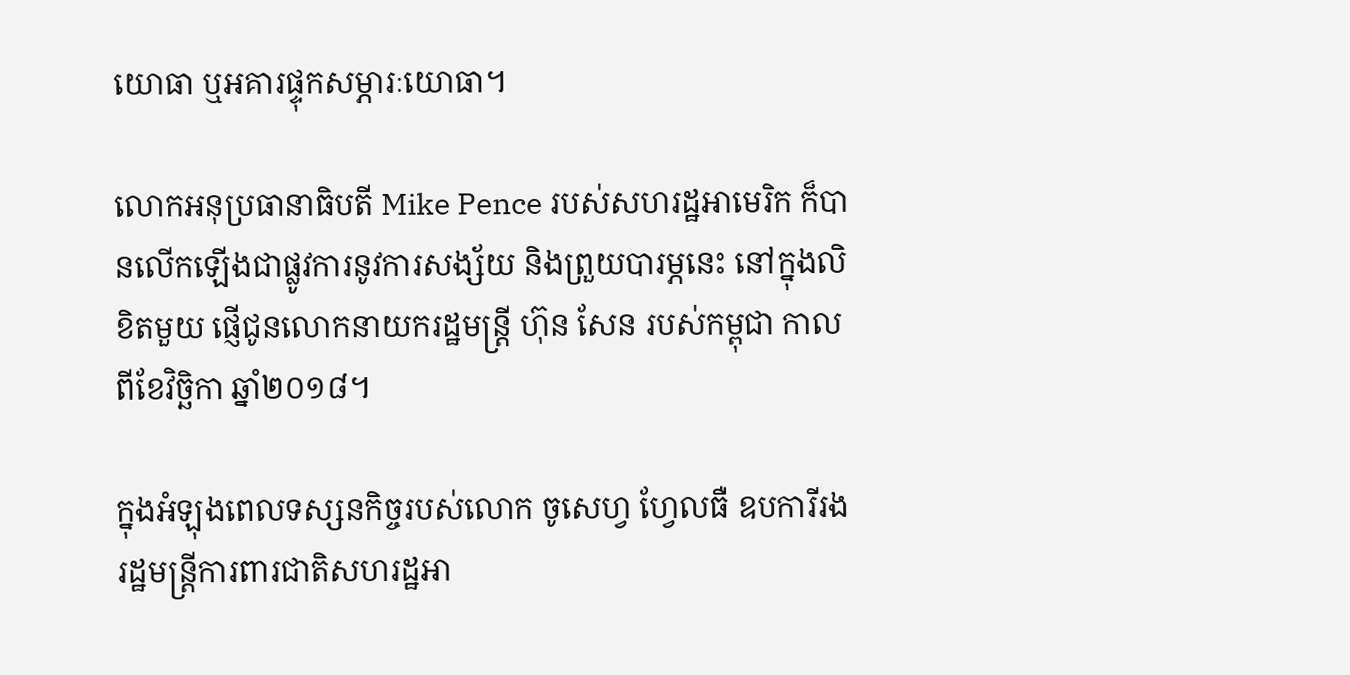យោធា ឬអគារផ្ទុកសម្ភារៈយោធា។

លោកអនុប្រធានាធិបតី Mike Pence របស់សហរដ្ឋអាមេរិក ក៏បានលើកឡើងជាផ្លូវការនូវការសង្ស័យ និងព្រួយបារម្ភនេះ នៅក្នុងលិខិតមួយ ផ្ញើជូនលោកនាយករដ្ឋមន្ត្រី ហ៊ុន សែន របស់កម្ពុជា កាលពីខែវិច្ឆិកា ឆ្នាំ២០១៨។

ក្នុងអំឡុងពេលទស្សនកិច្ចរបស់លោក ចូសេហ្វ ហ្វែលធឺ ឧបការីរងរដ្ឋមន្ត្រីការពារជាតិសហរដ្ឋអា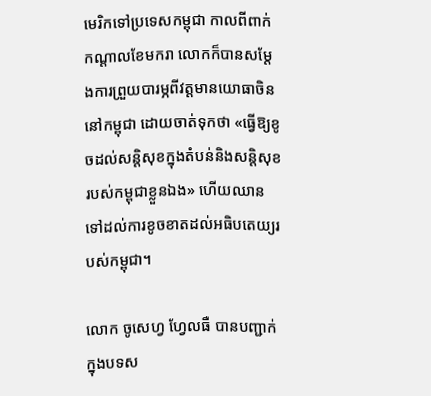មេរិកទៅប្រទេសកម្ពុជា កាលពីពាក់កណ្តាលខែមករា លោកក៏បានសម្តែងការព្រួយបារម្ភពីវត្តមានយោធាចិននៅកម្ពុជា ដោយចាត់ទុកថា «ធ្វើឱ្យខូចដល់សន្តិសុខក្នុងតំបន់និងសន្តិសុខរបស់កម្ពុជាខ្លួនឯង» ហើយឈានទៅដល់ការខូចខាតដល់អធិបតេយ្យរបស់កម្ពុជា។

លោក ចូសេហ្វ ហ្វែលធឺ បានបញ្ជាក់ក្នុងបទស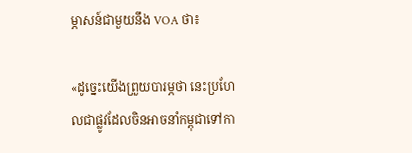ម្ភាសន៍ជាមួយនឹង VOA ថា៖

«ដូច្នេះយើងព្រួយបារម្ភថា នេះប្រហែលជាផ្លូវដែលចិនអាចនាំកម្ពុជាទៅកា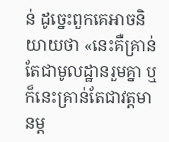ន់ ដូច្នេះពួកគេអាចនិយាយថា «នេះគឺគ្រាន់តែជាមូលដ្ឋានរួមគ្នា ឬក៏នេះគ្រាន់តែជាវត្តមានម្ត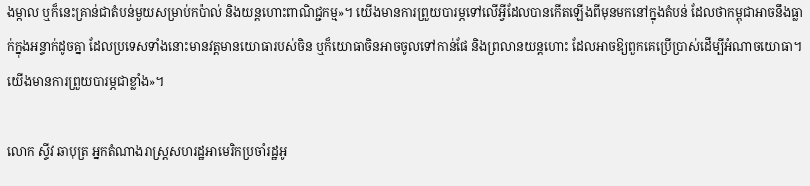ងម្កាល ឬក៏នេះគ្រាន់ជាតំបន់មួយសម្រាប់កប៉ាល់ និងយន្តហោះពាណិជ្ជកម្ម‍»។ យើងមានការព្រួយបារម្ភទៅលើអ្វីដែលបានកើតឡើងពីមុនមកនៅក្នុងតំបន់ ដែលថាកម្ពុជាអាចនឹងធ្លាក់ក្នុងអន្ទាក់ដូចគ្នា ដែលប្រទេសទាំងនោះមានវត្តមានយោធារបស់ចិន ឬក៏យោធាចិនអាចចូលទៅកាន់ផែ និងព្រលានយន្តហោះ ដែលអាចឱ្យពួកគេប្រើប្រាស់ដើម្បីអំណាចយោធា។ យើងមានការព្រួយបារម្ភជាខ្លាំង‍»។

លោក ស្ទីវ ឆាបុត្រ អ្នកតំណាងរាស្រ្តសហរដ្ឋអាមេរិកប្រចាំរដ្ឋអូ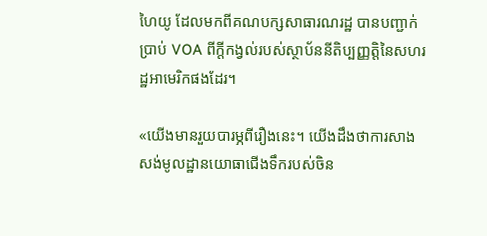ហៃយូ ដែលមកពីគណបក្សសាធារណរដ្ឋ បានបញ្ជាក់ប្រាប់ VOA ពីក្តីកង្វល់របស់ស្ថាប័ននីតិប្បញ្ញត្តិនៃសហរដ្ឋអាមេរិកផងដែរ។

«យើងមានរួយបារម្ភពីរឿងនេះ។ យើងដឹងថាការសាងសង់មូលដ្ឋានយោធាជើងទឹករបស់ចិន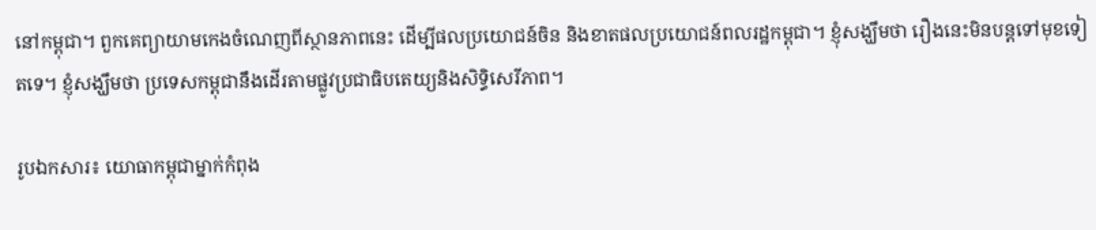នៅកម្ពុជា។ ពួកគេព្យាយាមកេងចំណេញពីស្ថានភាពនេះ ដើម្បីផលប្រយោជន៍ចិន និងខាតផលប្រយោជន៍ពលរដ្ឋកម្ពុជា។ ខ្ញុំសង្ឃឹមថា រឿងនេះមិនបន្តទៅមុខទៀតទេ។ ខ្ញុំសង្ឃឹមថា ប្រទេសកម្ពុជានឹងដើរតាមផ្លូវប្រជាធិបតេយ្យនិងសិទ្ធិសេរីភាព។

រូបឯកសារ៖ យោធាកម្ពុជាម្នាក់កំពុង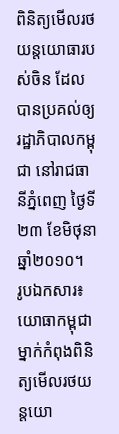ពិនិត្យមើលរថយន្តយោធារបស់ចិន ដែលបានប្រគល់ឲ្យរដ្ឋាភិបាលកម្ពុជា នៅរាជធានីភ្នំពេញ ថ្ងៃទី២៣ ខែមិថុនា ឆ្នាំ២០១០។
រូបឯកសារ៖ យោធាកម្ពុជាម្នាក់កំពុងពិនិត្យមើលរថយន្តយោ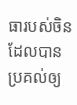ធារបស់ចិន ដែលបានប្រគល់ឲ្យ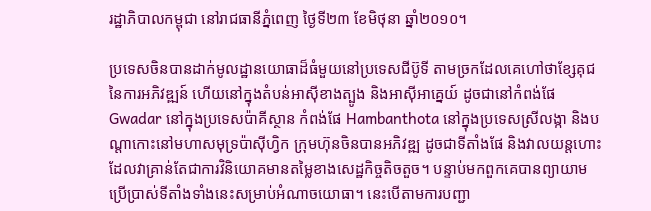រដ្ឋាភិបាលកម្ពុជា នៅរាជធានីភ្នំពេញ ថ្ងៃទី២៣ ខែមិថុនា ឆ្នាំ២០១០។

ប្រទេសចិនបានដាក់មូលដ្ឋានយោធាដ៏ធំមួយនៅប្រទេសជីប៊ូទី តាមច្រកដែលគេហៅថាខ្សែគុជនៃការអភិវឌ្ឍន៍ ហើយនៅក្នុងតំបន់អាស៊ីខាងត្បូង និងអាស៊ីអាគ្នេយ៍ ដូចជានៅកំពង់ផែ Gwadar នៅក្នុងប្រទេសប៉ាគីស្ថាន កំពង់ផែ Hambanthota នៅក្នុងប្រទេសស្រីលង្កា និងបណ្តាកោះនៅមហាសមុទ្រប៉ាស៊ីហ្វិក ក្រុមហ៊ុនចិនបានអភិវឌ្ឍ ដូចជាទីតាំងផែ និងវាលយន្តហោះ ដែលវាគ្រាន់តែជាការវិនិយោគមានតម្លៃខាងសេដ្ឋកិច្ចតិចតួច។ បន្ទាប់មកពួកគេបានព្យាយាមប្រើប្រាស់ទីតាំងទាំងនេះសម្រាប់អំណាចយោធា។ នេះបើតាមការបញ្ជា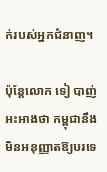ក់របស់អ្នកជំនាញ។

ប៉ុន្តែលោក ទៀ បាញ់ អះអាងថា កម្ពុជានឹងមិនអនុញ្ញាតឱ្យបរទេ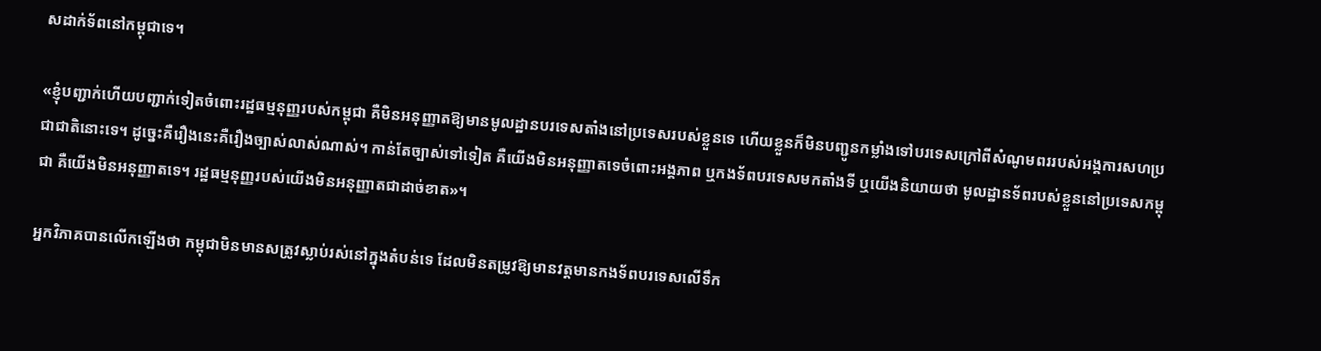សដាក់ទ័ពនៅកម្ពុជាទេ។

«ខ្ញុំបញ្ជាក់ហើយបញ្ជាក់ទៀតចំពោះរដ្ឋធម្មនុញ្ញរបស់កម្ពុជា គឺមិនអនុញ្ញាតឱ្យមានមូលដ្ឋានបរទេសតាំងនៅប្រទេសរបស់ខ្លួនទេ ហើយខ្លួនក៏មិនបញ្ជូនកម្លាំងទៅបរទេសក្រៅពីសំណូមពររបស់អង្គការសហប្រជាជាតិនោះទេ។ ដូច្នេះគឺរឿងនេះគឺរឿងច្បាស់លាស់ណាស់។ កាន់តែច្បាស់ទៅទៀត គឺយើងមិនអនុញ្ញាតទេចំពោះអង្គភាព ឬកងទ័ពបរទេសមកតាំងទី ឬយើងនិយាយថា មូលដ្ឋានទ័ពរបស់ខ្លួននៅប្រទេសកម្ពុជា គឺយើងមិនអនុញ្ញាតទេ។ រដ្ឋធម្មនុញ្ញរបស់យើងមិនអនុញ្ញាតជាដាច់ខាត‍»។

អ្នកវិភាគបានលើកឡើងថា កម្ពុជាមិនមានសត្រូវស្លាប់រស់នៅក្នុងតំបន់ទេ ដែលមិនតម្រូវឱ្យមានវត្តមានកងទ័ពបរទេសលើទឹក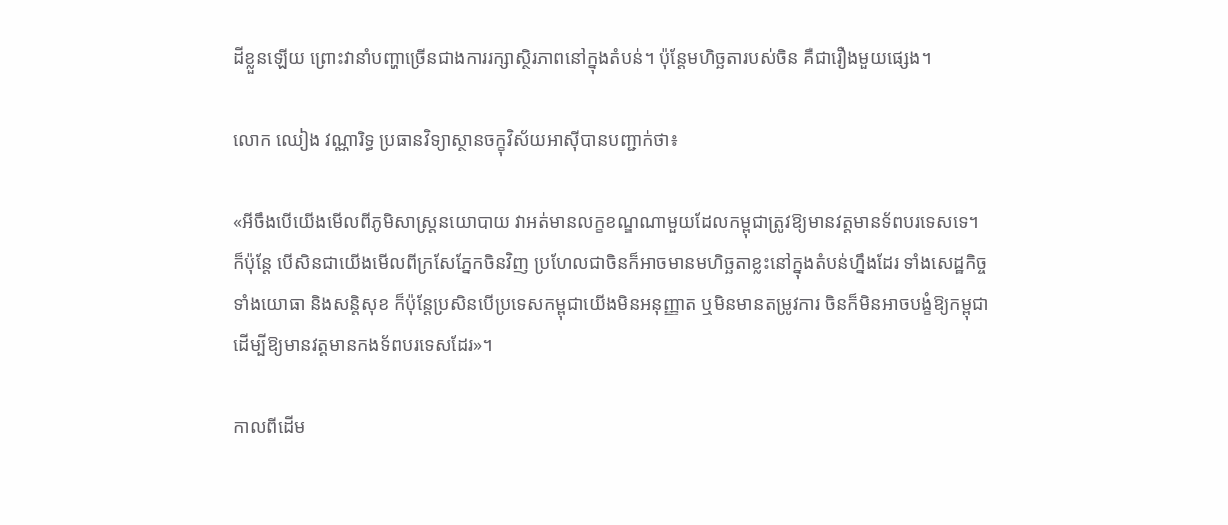ដីខ្លួនឡើយ ព្រោះវានាំបញ្ហាច្រើនជាងការរក្សាស្ថិរភាពនៅក្នុងតំបន់។ ប៉ុន្តែមហិច្ឆតារបស់ចិន គឺជារឿងមួយផ្សេង។

លោក ឈៀង វណ្ណារិទ្ធ ប្រធានវិទ្យាស្ថានចក្ខុវិស័យអាស៊ីបានបញ្ជាក់ថា៖

«អីចឹងបើយើងមើលពីភូមិសាស្រ្តនយោបាយ វាអត់មានលក្ខខណ្ឌណាមួយដែលកម្ពុជាត្រូវឱ្យមានវត្តមានទ័ពបរទេសទេ។ ក៏ប៉ុន្តែ បើសិនជាយើងមើលពីក្រសែភ្នែកចិនវិញ ប្រហែលជាចិនក៏អាចមានមហិច្ឆតាខ្លះនៅក្នុងតំបន់ហ្នឹងដែរ ទាំងសេដ្ឋកិច្ច ទាំងយោធា និងសន្តិសុខ ក៏ប៉ុន្តែប្រសិនបើប្រទេសកម្ពុជាយើងមិនអនុញ្ញាត ឬមិនមានតម្រូវការ ចិនក៏មិនអាចបង្ខំឱ្យកម្ពុជាដើម្បីឱ្យមានវត្តមានកងទ័ពបរទេសដែរ‍»។

កាលពីដើម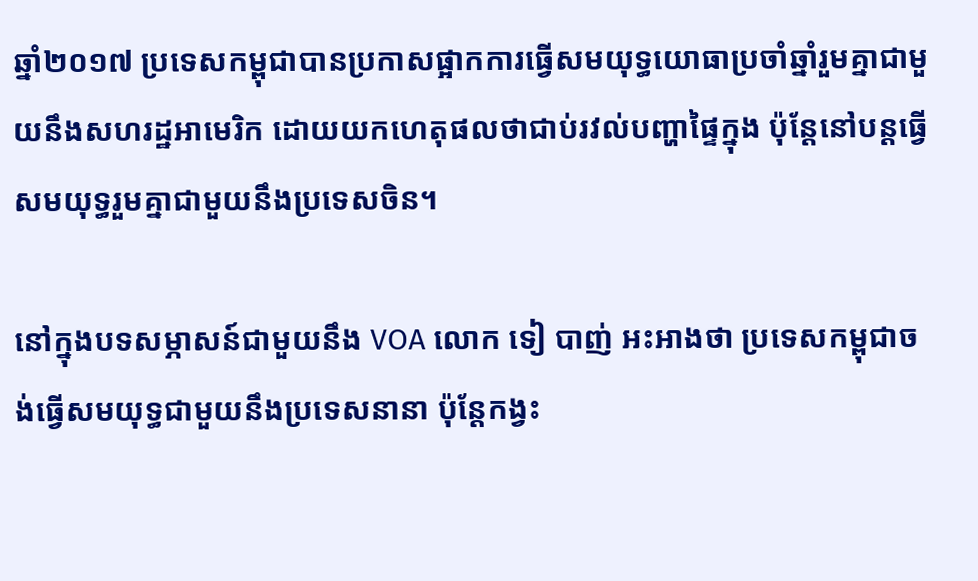ឆ្នាំ២០១៧ ប្រទេសកម្ពុជាបានប្រកាសផ្អាកការធ្វើសមយុទ្ធយោធាប្រចាំឆ្នាំរួមគ្នាជាមួយនឹងសហរដ្ឋអាមេរិក ដោយយកហេតុផលថាជាប់រវល់បញ្ហាផ្ទៃក្នុង ប៉ុន្តែនៅបន្តធ្វើសមយុទ្ធរួមគ្នាជាមួយនឹងប្រទេសចិន។

នៅក្នុងបទសម្ភាសន៍ជាមួយនឹង VOA លោក ទៀ បាញ់ អះអាងថា ប្រទេសកម្ពុជាចង់ធ្វើសមយុទ្ធជាមួយនឹងប្រទេសនានា ប៉ុន្តែកង្វះ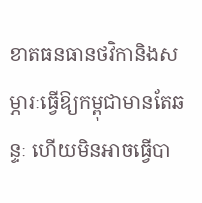ខាតធនធានថវិកានិងសម្ភារៈធ្វើឱ្យកម្ពុជាមានតែឆន្ទៈ ហើយមិនអាចធ្វើបា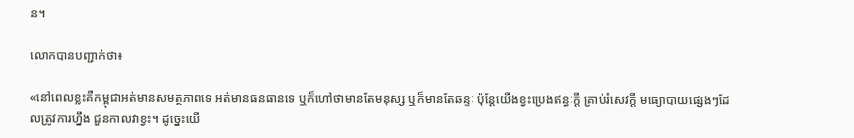ន។

លោកបានបញ្ជាក់ថា៖

«នៅពេលខ្លះគឺកម្ពុជាអត់មានសមត្ថភាពទេ អត់មានធនធានទេ ឬក៏ហៅថាមានតែមនុស្ស ឬក៏មានតែឆន្ទៈ ប៉ុន្តែយើងខ្វះប្រេងឥន្ធៈក្តី គ្រាប់រំសេវក្តី មធ្យោបាយផ្សេងៗដែលត្រូវការហ្នឹង ជួនកាលវាខ្វះ។ ដូច្នេះយើ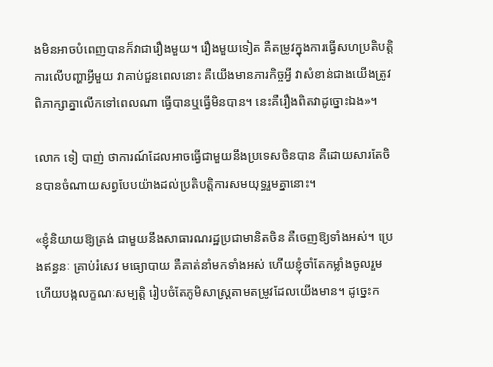ងមិនអាចបំពេញបានក៏វាជារឿងមួយ។ រឿងមួយទៀត គឺតម្រូវក្នុងការធ្វើសហប្រតិបត្តិការលើបញ្ហាអ្វីមួយ វាគាប់ជួនពេលនោះ គឺយើងមានភារកិច្ចអ្វី វាសំខាន់ជាងយើងត្រូវពិភាក្សាគ្នាលើកទៅពេលណា ធ្វើបានឬធ្វើមិនបាន។ នេះគឺរឿងពិត‍វាដូច្នោះឯង‍»។

លោក ទៀ បាញ់ ថាការណ៍ដែលអាចធ្វើជាមួយនឹងប្រទេសចិនបាន គឺដោយសារតែចិនបានចំណាយសព្វបែបយ៉ាងដល់ប្រតិបត្តិការសមយុទ្ធរួមគ្នានោះ។

«ខ្ញុំនិយាយឱ្យត្រង់ ជាមួយនឹងសាធារណរដ្ឋប្រជាមានិតចិន គឺចេញឱ្យទាំងអស់។ ប្រេងឥន្ធនៈ គ្រាប់រំសេវ មធ្យោបាយ គឺគាត់នាំមកទាំងអស់ ហើយខ្ញុំចាំតែកម្លាំងចូលរួម ហើយបង្កលក្ខណៈសម្បត្តិ រៀបចំតែភូមិសាស្រ្តតាមតម្រូវដែលយើងមាន។ ដូច្នេះក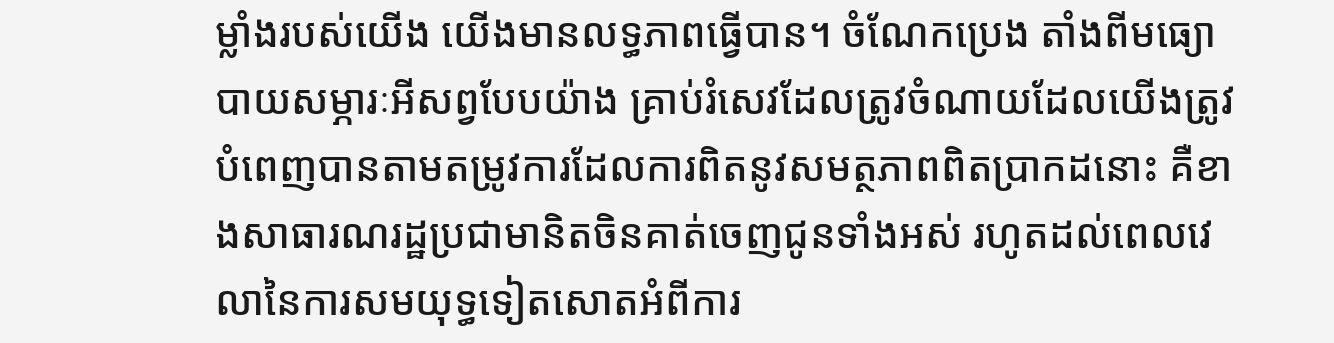ម្លាំងរបស់យើង យើងមានលទ្ធភាពធ្វើបាន។ ចំណែកប្រេង តាំងពីមធ្យោបាយសម្ភារៈអីសព្វបែបយ៉ាង គ្រាប់រំសេវដែលត្រូវចំណាយដែលយើងត្រូវបំពេញបានតាមតម្រូវការដែលការពិតនូវសមត្ថភាពពិតប្រាកដនោះ គឺខាងសាធារណរដ្ឋប្រជាមានិតចិនគាត់ចេញជូនទាំងអស់ រហូតដល់ពេលវេលានៃការសមយុទ្ធទៀតសោតអំពីការ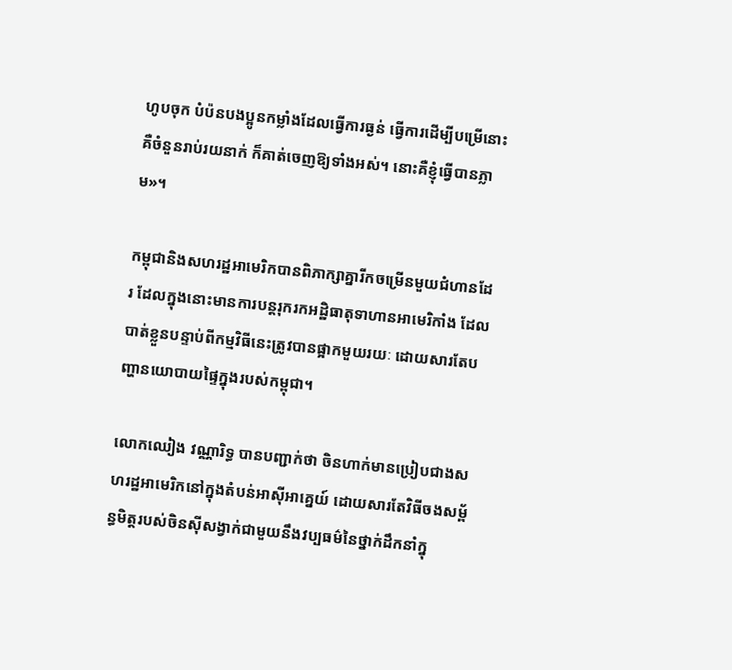ហូបចុក បំប៉នបងប្អូនកម្លាំងដែលធ្វើការធ្ងន់ ធ្វើការដើម្បីបម្រើនោះ គឺចំនួនរាប់រយនាក់ ក៏គាត់ចេញឱ្យទាំងអស់។ នោះគឺខ្ញុំធ្វើបានភ្លាម‍»។

កម្ពុជានិងសហរដ្ឋអាមេរិកបានពិភាក្សាគ្នារីកចម្រើនមួយជំហានដែរ ដែលក្នុងនោះមានការបន្តរុករកអដ្ឋិធាតុទាហានអាមេរិកាំង ដែលបាត់ខ្លួនបន្ទាប់ពីកម្មវិធីនេះត្រូវបានផ្អាកមួយរយៈ ដោយសារតែបញ្ហានយោបាយផ្ទៃក្នុងរបស់កម្ពុជា។

លោកឈៀង វណ្ណារិទ្ធ បានបញ្ជាក់ថា ចិនហាក់មានប្រៀបជាងសហរដ្ឋអាមេរិកនៅក្នុងតំបន់អាស៊ីអាគ្នេយ៍ ដោយសារតែវិធីចងសម្ព័ន្ធមិត្តរបស់ចិនស៊ីសង្វាក់ជាមួយនឹងវប្បធម៌នៃថ្នាក់ដឹកនាំក្នុ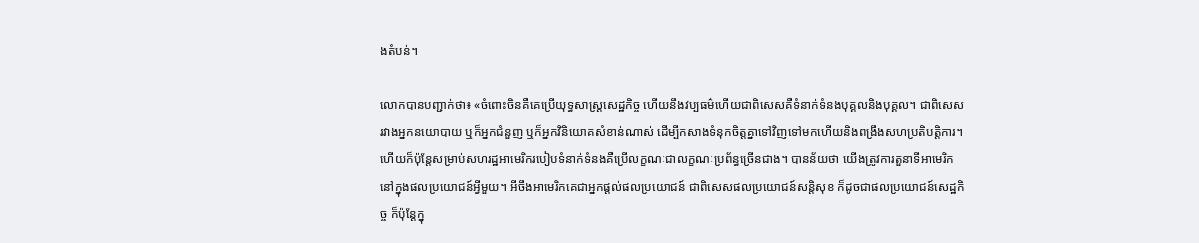ងតំបន់។

លោកបានបញ្ជាក់ថា៖ «ចំពោះចិនគឺគេប្រើយុទ្ធសាស្រ្តសេដ្ឋកិច្ច ហើយនឹងវប្បធម៌ហើយជាពិសេសគឺទំនាក់ទំនងបុគ្គលនិងបុគ្គល។ ជាពិសេសរវាងអ្នកនយោបាយ ឬក៏អ្នកជំនួញ ឬក៏អ្នកវិនិយោគសំខាន់ណាស់ ដើម្បីកសាងទំនុកចិត្តគ្នាទៅវិញទៅមកហើយនិងពង្រឹងសហប្រតិបត្តិការ។ ហើយក៏ប៉ុន្តែសម្រាប់សហរដ្ឋអាមេរិករបៀបទំនាក់ទំនងគឺប្រើលក្ខណៈជាលក្ខណៈប្រព័ន្ធច្រើនជាង។ បានន័យថា យើងត្រូវការតួនាទីអាមេរិកនៅក្នុងផលប្រយោជន៍អ្វីមួយ។ អីចឹងអាមេរិកគេជាអ្នកផ្តល់ផលប្រយោជន៍ ជាពិសេសផលប្រយោជន៍សន្តិសុខ ក៏ដូចជាផលប្រយោជន៍សេដ្ឋកិច្ច ក៏ប៉ុន្តែក្នុ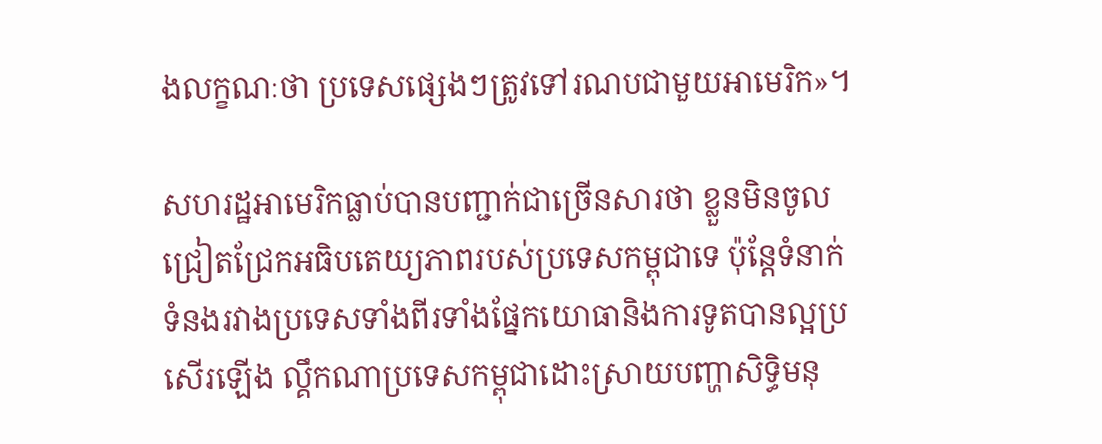ងលក្ខណៈថា ប្រទេសផ្សេងៗត្រូវទៅរណបជាមួយអាមេរិក‍»។

សហរដ្ឋអាមេរិកធ្លាប់បានបញ្ជាក់ជាច្រើនសារថា ខ្លួនមិនចូលជ្រៀតជ្រែកអធិបតេយ្យភាពរបស់ប្រទេសកម្ពុជាទេ ប៉ុន្តែទំនាក់ទំនងរវាងប្រទេសទាំងពីរទាំងផ្នែកយោធានិងការទូតបានល្អប្រសើរឡើង ល្គឹកណាប្រទេសកម្ពុជាដោះស្រាយបញ្ហាសិទ្ធិមនុ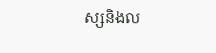ស្សនិងល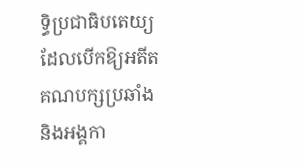ទ្ធិប្រជាធិបតេយ្យ ដែលបើកឱ្យអតីតគណបក្សប្រឆាំង និងអង្គកា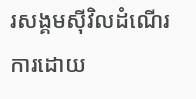រសង្គមស៊ីវិលដំណើរការដោយ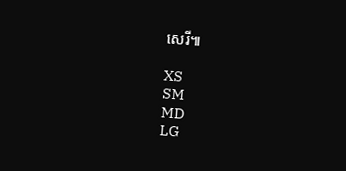សេរី៕

XS
SM
MD
LG